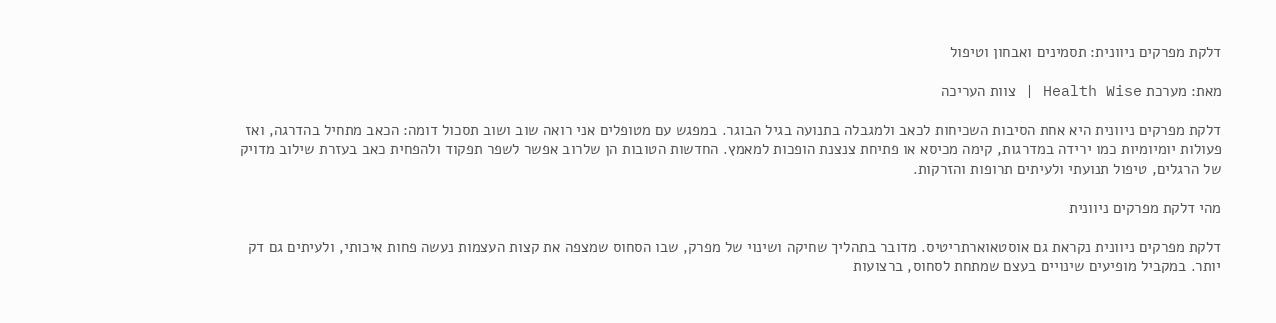דלקת מפרקים ניוונית: תסמינים ואבחון וטיפול

מאת: מערכת Health Wise | צוות העריכה

דלקת מפרקים ניוונית היא אחת הסיבות השכיחות לכאב ולמגבלה בתנועה בגיל הבוגר. במפגש עם מטופלים אני רואה שוב ושוב תסכול דומה: הכאב מתחיל בהדרגה, ואז פעולות יומיומיות כמו ירידה במדרגות, קימה מכיסא או פתיחת צנצנת הופכות למאמץ. החדשות הטובות הן שלרוב אפשר לשפר תפקוד ולהפחית כאב בעזרת שילוב מדויק של הרגלים, טיפול תנועתי ולעיתים תרופות והזרקות.

מהי דלקת מפרקים ניוונית

דלקת מפרקים ניוונית נקראת גם אוסטאוארתריטיס. מדובר בתהליך שחיקה ושינוי של מפרק, שבו הסחוס שמצפה את קצות העצמות נעשה פחות איכותי, ולעיתים גם דק יותר. במקביל מופיעים שינויים בעצם שמתחת לסחוס, ברצועות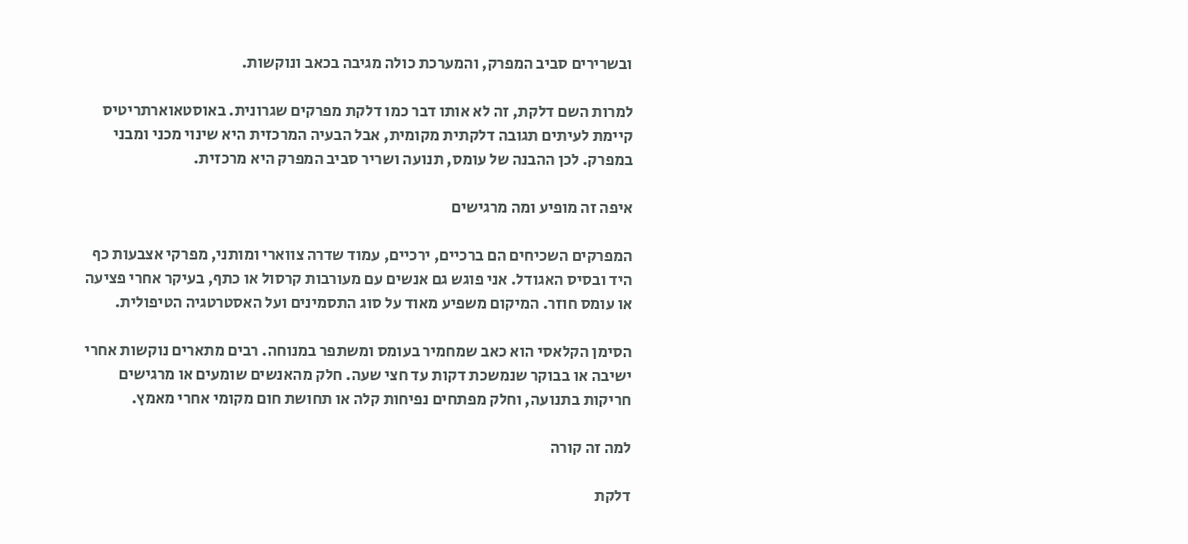ובשרירים סביב המפרק, והמערכת כולה מגיבה בכאב ונוקשות.

למרות השם דלקת, זה לא אותו דבר כמו דלקת מפרקים שגרונית. באוסטאוארתריטיס קיימת לעיתים תגובה דלקתית מקומית, אבל הבעיה המרכזית היא שינוי מכני ומבני במפרק. לכן ההבנה של עומס, תנועה ושריר סביב המפרק היא מרכזית.

איפה זה מופיע ומה מרגישים

המפרקים השכיחים הם ברכיים, ירכיים, עמוד שדרה צווארי ומותני, מפרקי אצבעות כף היד ובסיס האגודל. אני פוגש גם אנשים עם מעורבות קרסול או כתף, בעיקר אחרי פציעה או עומס חוזר. המיקום משפיע מאוד על סוג התסמינים ועל האסטרטגיה הטיפולית.

הסימן הקלאסי הוא כאב שמחמיר בעומס ומשתפר במנוחה. רבים מתארים נוקשות אחרי ישיבה או בבוקר שנמשכת דקות עד חצי שעה. חלק מהאנשים שומעים או מרגישים חריקות בתנועה, וחלק מפתחים נפיחות קלה או תחושת חום מקומי אחרי מאמץ.

למה זה קורה

דלקת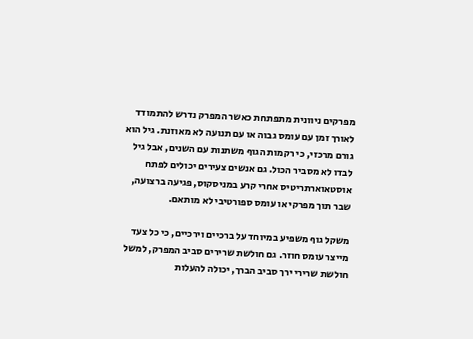מפרקים ניוונית מתפתחת כאשר המפרק נדרש להתמודד לאורך זמן עם עומס גבוה או עם תנועה לא מאוזנת. גיל הוא גורם מרכזי, כי רקמות הגוף משתנות עם השנים, אבל גיל לבדו לא מסביר הכול. גם אנשים צעירים יכולים לפתח אוסטאוארתריטיס אחרי קרע במניסקוס, פגיעה ברצועה, שבר תוך מפרקי או עומס ספורטיבי לא מותאם.

משקל גוף משפיע במיוחד על ברכיים וירכיים, כי כל צעד מייצר עומס חוזר. גם חולשת שרירים סביב המפרק, למשל חולשת שרירי ירך סביב הברך, יכולה להעלות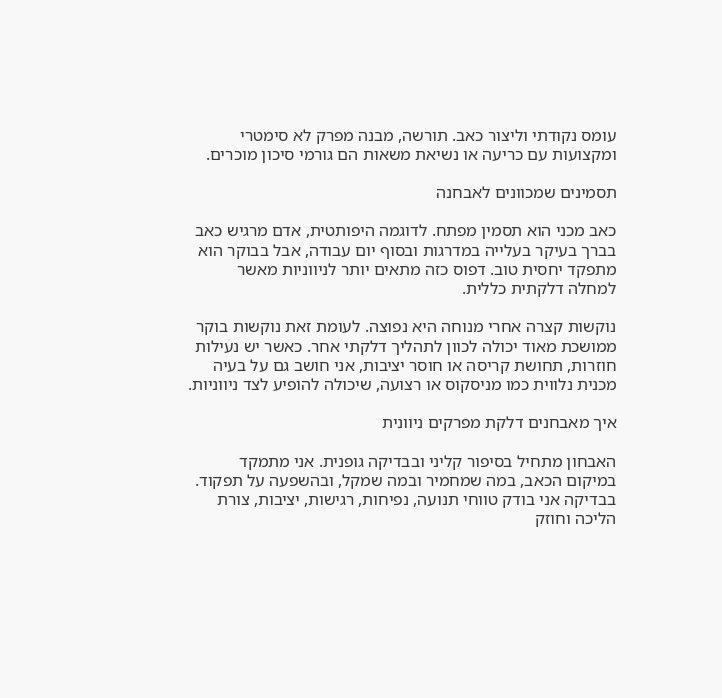עומס נקודתי וליצור כאב. תורשה, מבנה מפרק לא סימטרי ומקצועות עם כריעה או נשיאת משאות הם גורמי סיכון מוכרים.

תסמינים שמכוונים לאבחנה

כאב מכני הוא תסמין מפתח. לדוגמה היפותטית, אדם מרגיש כאב בברך בעיקר בעלייה במדרגות ובסוף יום עבודה, אבל בבוקר הוא מתפקד יחסית טוב. דפוס כזה מתאים יותר לניווניות מאשר למחלה דלקתית כללית.

נוקשות קצרה אחרי מנוחה היא נפוצה. לעומת זאת נוקשות בוקר ממושכת מאוד יכולה לכוון לתהליך דלקתי אחר. כאשר יש נעילות חוזרות, תחושת קריסה או חוסר יציבות, אני חושב גם על בעיה מכנית נלווית כמו מניסקוס או רצועה, שיכולה להופיע לצד ניווניות.

איך מאבחנים דלקת מפרקים ניוונית

האבחון מתחיל בסיפור קליני ובבדיקה גופנית. אני מתמקד במיקום הכאב, במה שמחמיר ובמה שמקל, ובהשפעה על תפקוד. בבדיקה אני בודק טווחי תנועה, נפיחות, רגישות, יציבות, צורת הליכה וחוזק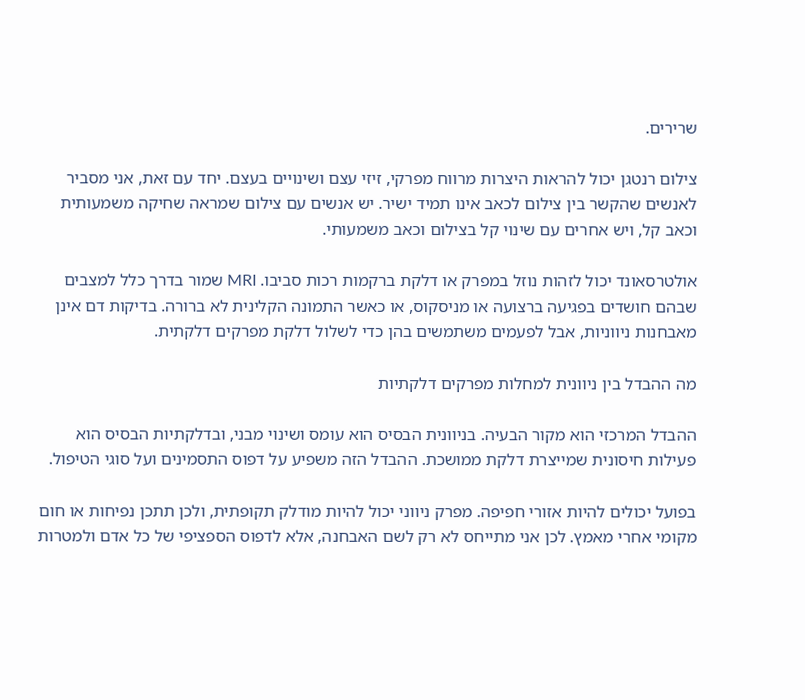שרירים.

צילום רנטגן יכול להראות היצרות מרווח מפרקי, זיזי עצם ושינויים בעצם. יחד עם זאת, אני מסביר לאנשים שהקשר בין צילום לכאב אינו תמיד ישיר. יש אנשים עם צילום שמראה שחיקה משמעותית וכאב קל, ויש אחרים עם שינוי קל בצילום וכאב משמעותי.

אולטרסאונד יכול לזהות נוזל במפרק או דלקת ברקמות רכות סביבו. MRI שמור בדרך כלל למצבים שבהם חושדים בפגיעה ברצועה או מניסקוס, או כאשר התמונה הקלינית לא ברורה. בדיקות דם אינן מאבחנות ניווניות, אבל לפעמים משתמשים בהן כדי לשלול דלקת מפרקים דלקתית.

מה ההבדל בין ניוונית למחלות מפרקים דלקתיות

ההבדל המרכזי הוא מקור הבעיה. בניוונית הבסיס הוא עומס ושינוי מבני, ובדלקתיות הבסיס הוא פעילות חיסונית שמייצרת דלקת ממושכת. ההבדל הזה משפיע על דפוס התסמינים ועל סוגי הטיפול.

בפועל יכולים להיות אזורי חפיפה. מפרק ניווני יכול להיות מודלק תקופתית, ולכן תתכן נפיחות או חום מקומי אחרי מאמץ. לכן אני מתייחס לא רק לשם האבחנה, אלא לדפוס הספציפי של כל אדם ולמטרות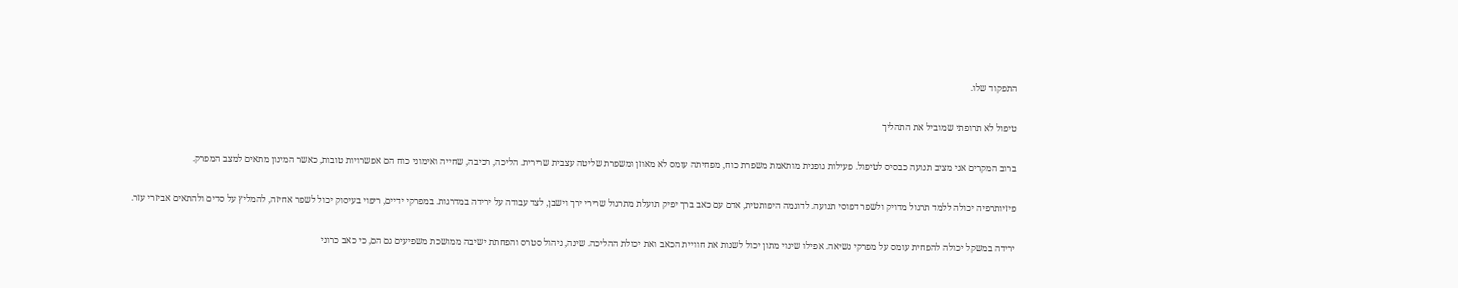התפקוד שלו.

טיפול לא תרופתי שמוביל את התהליך

ברוב המקרים אני מציב תנועה כבסיס לטיפול. פעילות גופנית מותאמת משפרת כוח, מפחיתה עומס לא מאוזן ומשפרת שליטה עצבית שרירית. הליכה, רכיבה, שחייה ואימוני כוח הם אפשרויות טובות, כאשר המינון מתאים למצב המפרק.

פיזיותרפיה יכולה ללמד תרגול מדויק ולשפר דפוסי תנועה. לדוגמה היפותטית, אדם עם כאב ברך יפיק תועלת מתרגול שרירי ירך וישבן, לצד עבודה על ירידה במדרגות. במפרקי ידיים, ריפוי בעיסוק יכול לשפר אחיזה, להמליץ על סדים ולהתאים אביזרי עזר.

ירידה במשקל יכולה להפחית עומס על מפרקי נשיאה. אפילו שינוי מתון יכול לשנות את חוויית הכאב ואת יכולת ההליכה. שינה, ניהול סטרס והפחתת ישיבה ממושכת משפיעים גם הם, כי כאב כרוני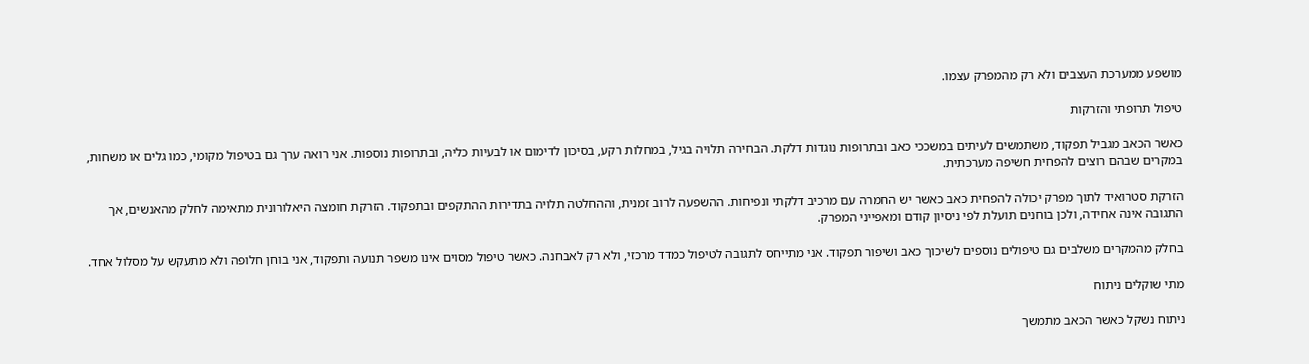מושפע ממערכת העצבים ולא רק מהמפרק עצמו.

טיפול תרופתי והזרקות

כאשר הכאב מגביל תפקוד, משתמשים לעיתים במשככי כאב ובתרופות נוגדות דלקת. הבחירה תלויה בגיל, במחלות רקע, בסיכון לדימום או לבעיות כליה, ובתרופות נוספות. אני רואה ערך גם בטיפול מקומי, כמו גלים או משחות, במקרים שבהם רוצים להפחית חשיפה מערכתית.

הזרקת סטרואיד לתוך מפרק יכולה להפחית כאב כאשר יש החמרה עם מרכיב דלקתי ונפיחות. ההשפעה לרוב זמנית, וההחלטה תלויה בתדירות ההתקפים ובתפקוד. הזרקת חומצה היאלורונית מתאימה לחלק מהאנשים, אך התגובה אינה אחידה, ולכן בוחנים תועלת לפי ניסיון קודם ומאפייני המפרק.

בחלק מהמקרים משלבים גם טיפולים נוספים לשיכוך כאב ושיפור תפקוד. אני מתייחס לתגובה לטיפול כמדד מרכזי, ולא רק לאבחנה. כאשר טיפול מסוים אינו משפר תנועה ותפקוד, אני בוחן חלופה ולא מתעקש על מסלול אחד.

מתי שוקלים ניתוח

ניתוח נשקל כאשר הכאב מתמשך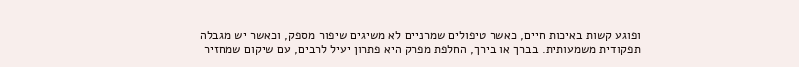ופוגע קשות באיכות חיים, כאשר טיפולים שמרניים לא משיגים שיפור מספק, וכאשר יש מגבלה תפקודית משמעותית. בברך או בירך, החלפת מפרק היא פתרון יעיל לרבים, עם שיקום שמחזיר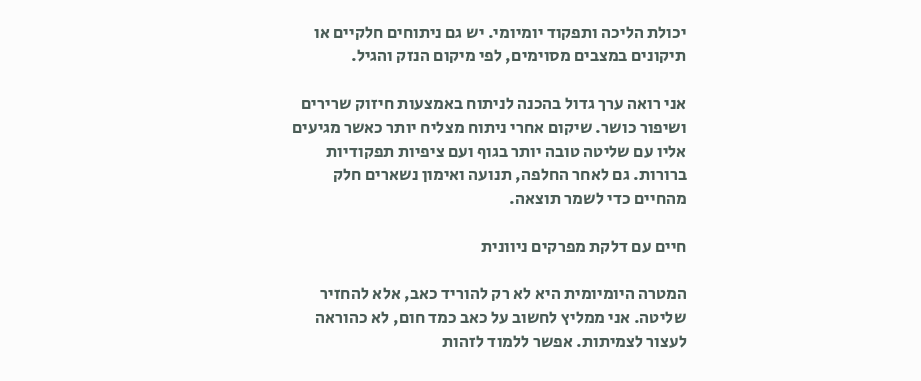יכולת הליכה ותפקוד יומיומי. יש גם ניתוחים חלקיים או תיקונים במצבים מסוימים, לפי מיקום הנזק והגיל.

אני רואה ערך גדול בהכנה לניתוח באמצעות חיזוק שרירים ושיפור כושר. שיקום אחרי ניתוח מצליח יותר כאשר מגיעים אליו עם שליטה טובה יותר בגוף ועם ציפיות תפקודיות ברורות. גם לאחר החלפה, תנועה ואימון נשארים חלק מהחיים כדי לשמר תוצאה.

חיים עם דלקת מפרקים ניוונית

המטרה היומיומית היא לא רק להוריד כאב, אלא להחזיר שליטה. אני ממליץ לחשוב על כאב כמד חום, לא כהוראה לעצור לצמיתות. אפשר ללמוד לזהות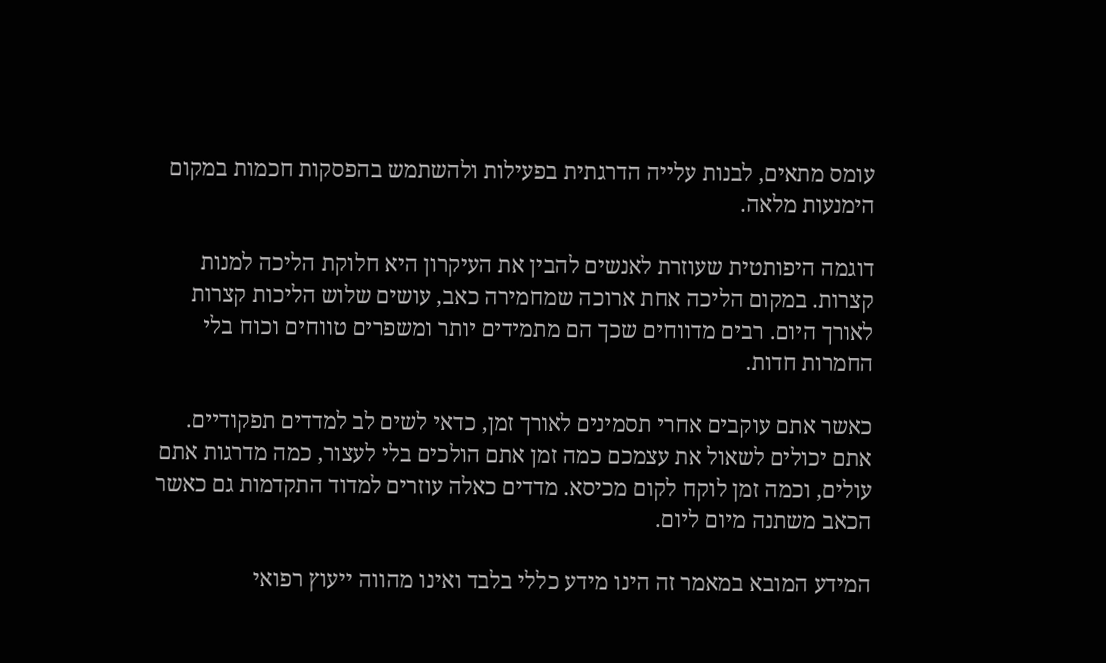עומס מתאים, לבנות עלייה הדרגתית בפעילות ולהשתמש בהפסקות חכמות במקום הימנעות מלאה.

דוגמה היפותטית שעוזרת לאנשים להבין את העיקרון היא חלוקת הליכה למנות קצרות. במקום הליכה אחת ארוכה שמחמירה כאב, עושים שלוש הליכות קצרות לאורך היום. רבים מדווחים שכך הם מתמידים יותר ומשפרים טווחים וכוח בלי החמרות חדות.

כאשר אתם עוקבים אחרי תסמינים לאורך זמן, כדאי לשים לב למדדים תפקודיים. אתם יכולים לשאול את עצמכם כמה זמן אתם הולכים בלי לעצור, כמה מדרגות אתם עולים, וכמה זמן לוקח לקום מכיסא. מדדים כאלה עוזרים למדוד התקדמות גם כאשר הכאב משתנה מיום ליום.

המידע המובא במאמר זה הינו מידע כללי בלבד ואינו מהווה ייעוץ רפואי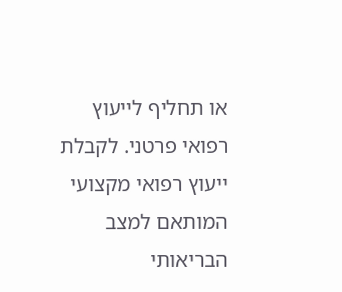או תחליף לייעוץ רפואי פרטני. לקבלת ייעוץ רפואי מקצועי המותאם למצב הבריאותי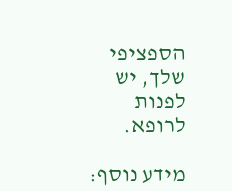הספציפי שלך, יש לפנות לרופא.

מידע נוסף: